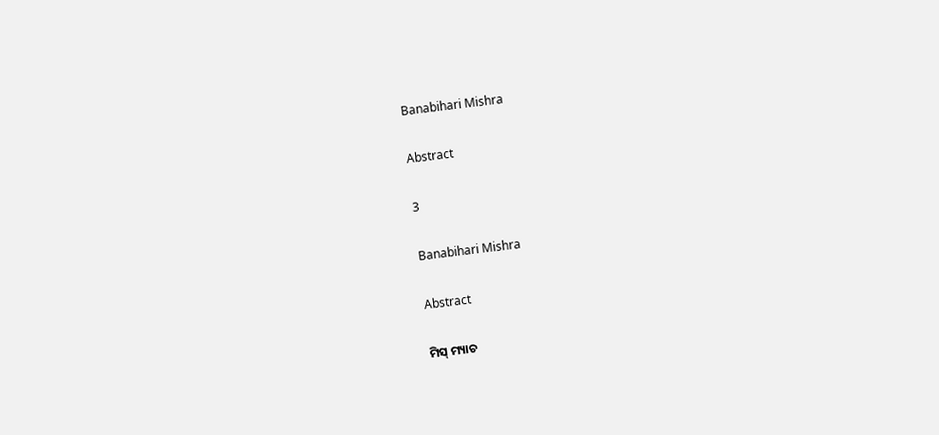Banabihari Mishra

Abstract

3

Banabihari Mishra

Abstract

ମିସ୍ ମ୍ୟାଚ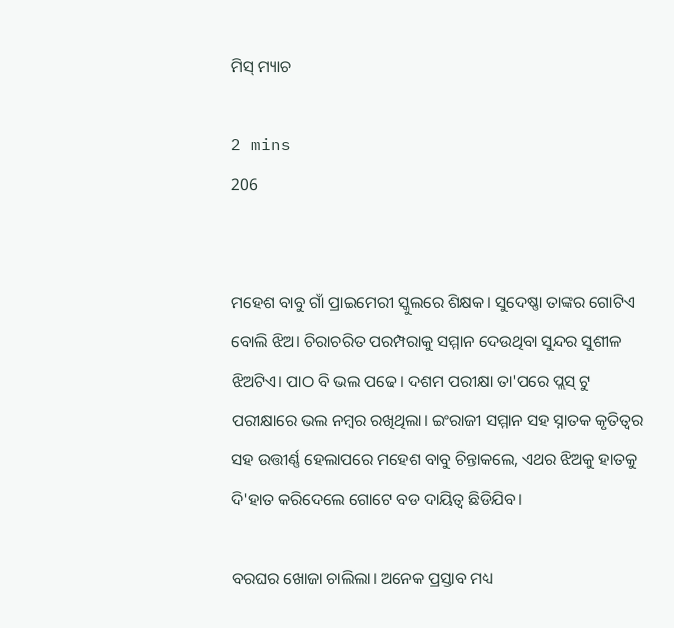ମିସ୍ ମ୍ୟାଚ

2 mins
206


ମହେଶ ବାବୁ ଗାଁ ପ୍ରାଇମେରୀ ସ୍କୁଲରେ ଶିକ୍ଷକ। ସୁଦେଷ୍ଣା ତାଙ୍କର ଗୋଟିଏ ବୋଲି ଝିଅ। ଚିରାଚରିତ ପରମ୍ପରାକୁ ସମ୍ମାନ ଦେଉଥିବା ସୁନ୍ଦର ସୁଶୀଳ ଝିଅଟିଏ। ପାଠ ବି ଭଲ ପଢେ। ଦଶମ ପରୀକ୍ଷା ତା'ପରେ ପ୍ଲସ୍ ଟୁ ପରୀକ୍ଷାରେ ଭଲ ନମ୍ବର ରଖିଥିଲା। ଇଂରାଜୀ ସମ୍ମାନ ସହ ସ୍ନାତକ କୃତିତ୍ବର ସହ ଉତ୍ତୀର୍ଣ୍ଣ ହେଲାପରେ ମହେଶ ବାବୁ ଚିନ୍ତାକଲେ, ଏଥର ଝିଅକୁ ହାତକୁ ଦି'ହାତ କରିଦେଲେ ଗୋଟେ ବଡ ଦାୟିତ୍ୱ ଛିଡିଯିବ।

ବରଘର ଖୋଜା ଚାଲିଲା। ଅନେକ ପ୍ରସ୍ତାବ ମଧ୍ୟ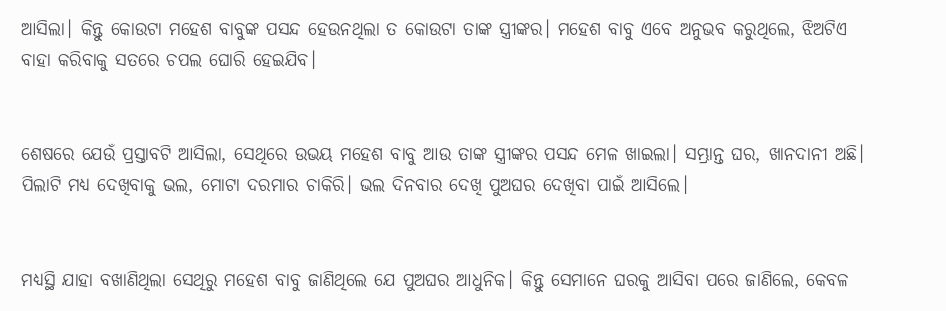ଆସିଲା। କିନ୍ତୁ କୋଉଟା ମହେଶ ବାବୁଙ୍କ ପସନ୍ଦ ହେଉନଥିଲା ତ କୋଉଟା ତାଙ୍କ ସ୍ତ୍ରୀଙ୍କର। ମହେଶ ବାବୁ ଏବେ ଅନୁଭବ କରୁଥିଲେ, ଝିଅଟିଏ ବାହା କରିବାକୁ ସତରେ ଚପଲ ଘୋରି ହେଇଯିବ।


ଶେଷରେ ଯେଉଁ ପ୍ରସ୍ତାବଟି ଆସିଲା, ସେଥିରେ ଉଭୟ ମହେଶ ବାବୁ ଆଉ ତାଙ୍କ ସ୍ତ୍ରୀଙ୍କର ପସନ୍ଦ ମେଳ ଖାଇଲା। ସମ୍ଭ୍ରାନ୍ତ ଘର, ଖାନଦାନୀ ଅଛି। ପିଲାଟି ମଧ୍ୟ ଦେଖିବାକୁ ଭଲ, ମୋଟା ଦରମାର ଚାକିରି। ଭଲ ଦିନବାର ଦେଖି ପୁଅଘର ଦେଖିବା ପାଇଁ ଆସିଲେ।


ମଧ୍ୟସ୍ଥି ଯାହା ବଖାଣିଥିଲା ସେଥିରୁ ମହେଶ ବାବୁ ଜାଣିଥିଲେ ଯେ ପୁଅଘର ଆଧୁନିକ। କିନ୍ତୁ ସେମାନେ ଘରକୁ ଆସିବା ପରେ ଜାଣିଲେ, କେବଳ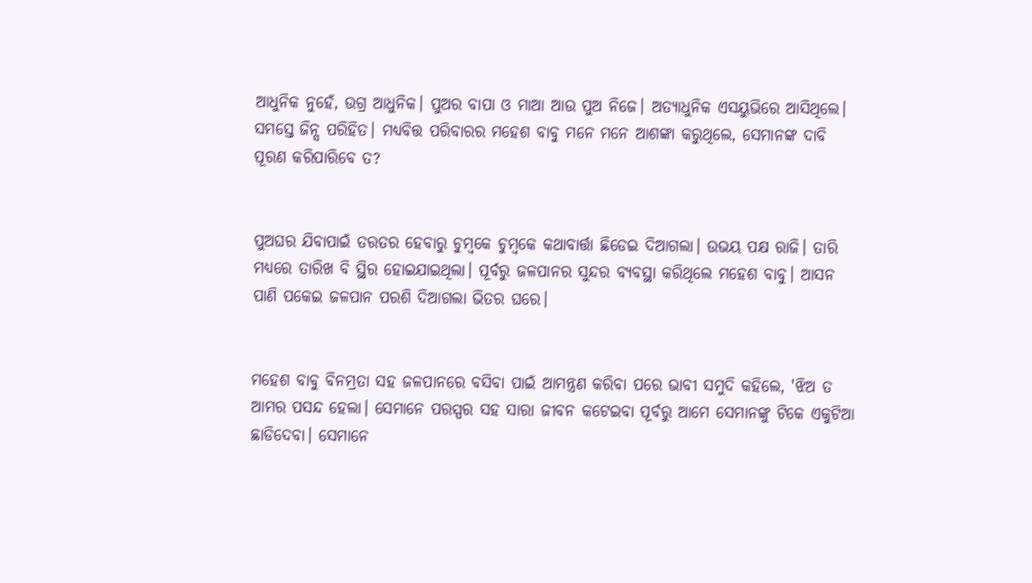ଆଧୁନିକ ନୁହେଁ, ଉଗ୍ର ଆଧୁନିକ। ପୁଅର ବାପା ଓ ମାଆ ଆଉ ପୁଅ ନିଜେ। ଅତ୍ୟାଧୁନିକ ଏସୟୁଭିରେ ଆସିଥିଲେ। ସମସ୍ତେ ଜିନ୍ସ ପରିହିତ। ମଧ୍ୟବିତ୍ତ ପରିବାରର ମହେଶ ବାବୁ ମନେ ମନେ ଆଶଙ୍କା କରୁଥିଲେ, ସେମାନଙ୍କ ଦାବି ପୂରଣ କରିପାରିବେ ତ?


ପୁଅଘର ଯିବାପାଇଁ ତରତର ହେବାରୁ ଚୁମ୍ବକେ ଚୁମ୍ବକେ କଥାବାର୍ତ୍ତା ଛିଡେଇ ଦିଆଗଲା। ଉଭୟ ପକ୍ଷ ରାଜି। ତାରି ମଧ୍ୟରେ ତାରିଖ ବି ସ୍ଥିର ହୋଇଯାଇଥିଲା। ପୂର୍ବରୁ ଜଳପାନର ସୁନ୍ଦର ବ୍ୟବସ୍ଥା କରିଥିଲେ ମହେଶ ବାବୁ। ଆସନ ପାଣି ପକେଇ ଜଳପାନ ପରଶି ଦିଆଗଲା ଭିତର ଘରେ।


ମହେଶ ବାବୁ ବିନମ୍ରତା ସହ ଜଳପାନରେ ବସିବା ପାଇଁ ଆମନ୍ତ୍ରଣ କରିବା ପରେ ଭାବୀ ସମୁଦି କହିଲେ, 'ଝିଅ ତ ଆମର ପସନ୍ଦ ହେଲା। ସେମାନେ ପରସ୍ପର ସହ ସାରା ଜୀବନ କଟେଇବା ପୂର୍ବରୁ ଆମେ ସେମାନଙ୍କୁ ଟିକେ ଏକୁଟିଆ ଛାଡିଦେବା। ସେମାନେ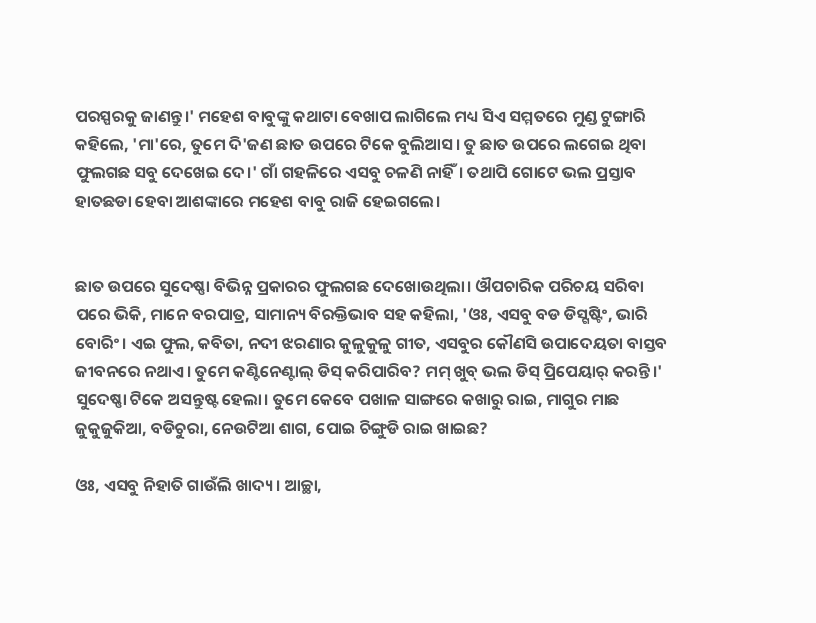ପରସ୍ପରକୁ ଜାଣନ୍ତୁ।' ମହେଶ ବାବୁଙ୍କୁ କଥାଟା ବେଖାପ ଲାଗିଲେ ମଧ୍ୟ ସିଏ ସମ୍ମତରେ ମୁଣ୍ଡ ଟୁଙ୍ଗାରି କହିଲେ, 'ମା'ରେ, ତୁମେ ଦି'ଜଣ ଛାତ ଉପରେ ଟିକେ ବୁଲିଆସ। ତୁ ଛାତ ଉପରେ ଲଗେଇ ଥିବା ଫୁଲଗଛ ସବୁ ଦେଖେଇ ଦେ।' ଗାଁ ଗହଳିରେ ଏସବୁ ଚଳଣି ନାହିଁ। ତଥାପି ଗୋଟେ ଭଲ ପ୍ରସ୍ତାବ ହାତଛଡା ହେବା ଆଶଙ୍କାରେ ମହେଶ ବାବୁ ରାଜି ହେଇଗଲେ।


ଛାତ ଉପରେ ସୁଦେଷ୍ଣା ବିଭିନ୍ନ ପ୍ରକାରର ଫୁଲଗଛ ଦେଖୋଉଥିଲା। ଔପଚାରିକ ପରିଚୟ ସରିବା ପରେ ଭିକି, ମାନେ ବରପାତ୍ର, ସାମାନ୍ୟ ବିରକ୍ତିଭାବ ସହ କହିଲା, 'ଓଃ, ଏସବୁ ବଡ ଡିସ୍ଗଷ୍ଟିଂ, ଭାରି ବୋରିଂ। ଏଇ ଫୁଲ, କବିତା, ନଦୀ ଝରଣାର କୁଳୁକୁଳୁ ଗୀତ, ଏସବୁର କୌଣସି ଉପାଦେୟତା ବାସ୍ତବ ଜୀବନରେ ନଥାଏ। ତୁମେ କଣ୍ଟିନେଣ୍ଟାଲ୍ ଡିସ୍ କରିପାରିବ? ମମ୍ ଖୁବ୍ ଭଲ ଡିସ୍ ପ୍ରିପେୟାର୍ କରନ୍ତି।' ସୁଦେଷ୍ଣା ଟିକେ ଅସନ୍ତୁଷ୍ଟ ହେଲା। ତୁମେ କେବେ ପଖାଳ ସାଙ୍ଗରେ କଖାରୁ ରାଇ, ମାଗୁର ମାଛ ଜୁକୁଜୁକିଆ, ବଡିଚୁରା, ନେଉଟିଆ ଶାଗ, ପୋଇ ଚିଙ୍ଗୁଡି ରାଇ ଖାଇଛ?

ଓଃ, ଏସବୁ ନିହାତି ଗାଉଁଲି ଖାଦ୍ୟ। ଆଚ୍ଛା,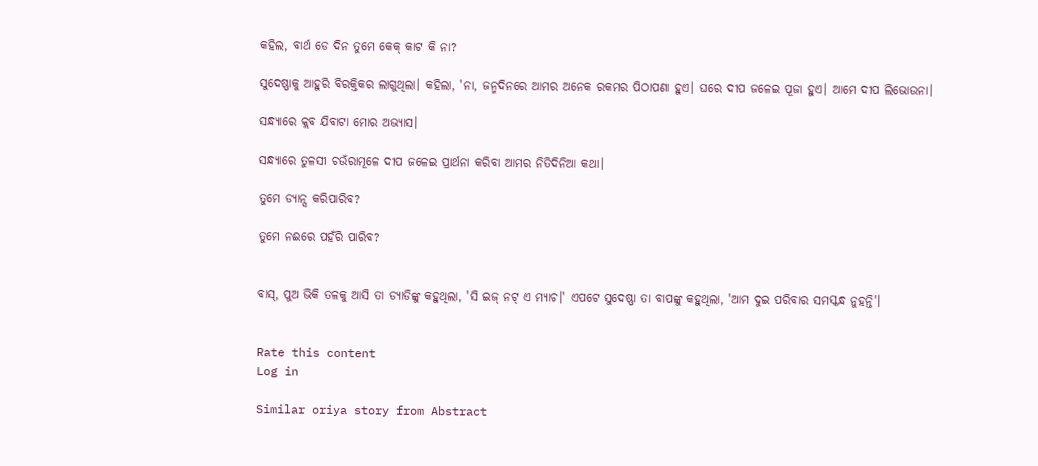କହିଲ, ବାର୍ଥ ଡେ ଦିନ ତୁମେ କେକ୍ କାଟ କି ନା?

ସୁଦେଷ୍ଣାକୁ ଆହୁରି ବିରକ୍ତିକର ଲାଗୁଥିଲା। କହିଲା, 'ନା, ଜନ୍ମଦିନରେ ଆମର ଅନେକ ରକମର ପିଠାପଣା ହୁଏ। ଘରେ ଦୀପ ଜଳେଇ ପୂଜା ହୁଏ। ଆମେ ଦୀପ ଲିଭୋଉନା।

ସନ୍ଧ୍ୟାରେ କ୍ଲବ ଯିବାଟା ମୋର ଅଭ୍ୟାସ।

ସନ୍ଧ୍ୟାରେ ତୁଳସୀ ଚଉଁରାମୂଳେ ଦୀପ ଜଳେଇ ପ୍ରାର୍ଥନା କରିବା ଆମର ନିତିଦିନିଆ କଥା।

ତୁମେ ଡ୍ୟାନ୍ସ କରିପାରିବ?

ତୁମେ ନଈରେ ପହଁରି ପାରିବ?


ବାସ୍, ପୁଅ ଭିକି ତଳକୁ ଆସି ତା ଡ୍ୟାଡିଙ୍କୁ କହୁଥିଲା, 'ସି ଇଜ୍ ନଟ୍ ଏ ମ୍ୟାଚ।' ଏପଟେ ସୁଦେଷ୍ଣା ତା ବାପଙ୍କୁ କହୁଥିଲା, 'ଆମ ଦୁଇ ପରିବାର ସମସ୍କନ୍ଧ ନୁହନ୍ତି'।


Rate this content
Log in

Similar oriya story from Abstract